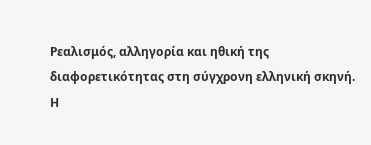Ρεαλισμός, αλληγορία και ηθική της διαφορετικότητας στη σύγχρονη ελληνική σκηνή.
Η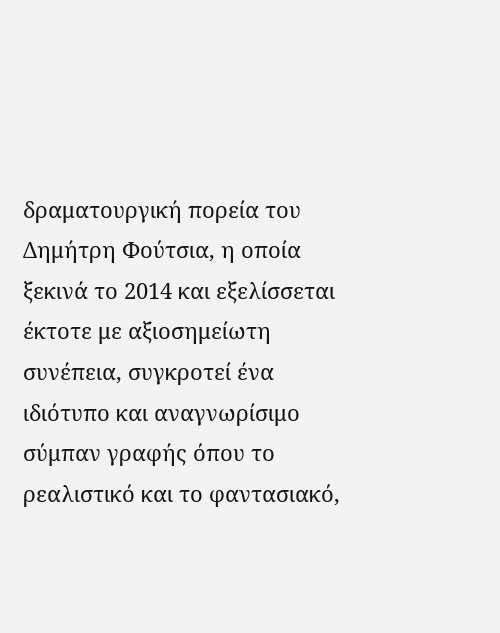δραματουργική πορεία του Δημήτρη Φούτσια, η οποία ξεκινά το 2014 και εξελίσσεται έκτοτε με αξιοσημείωτη συνέπεια, συγκροτεί ένα ιδιότυπο και αναγνωρίσιμο σύμπαν γραφής όπου το ρεαλιστικό και το φαντασιακό,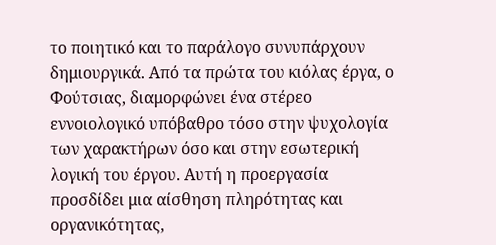το ποιητικό και το παράλογο συνυπάρχουν δημιουργικά. Από τα πρώτα του κιόλας έργα, ο Φούτσιας, διαμορφώνει ένα στέρεο εννοιολογικό υπόβαθρο τόσο στην ψυχολογία των χαρακτήρων όσο και στην εσωτερική λογική του έργου. Αυτή η προεργασία προσδίδει μια αίσθηση πληρότητας και οργανικότητας,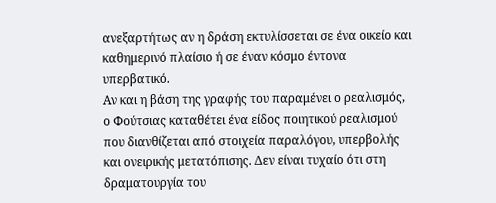ανεξαρτήτως αν η δράση εκτυλίσσεται σε ένα οικείο και καθημερινό πλαίσιο ή σε έναν κόσμο έντονα υπερβατικό.
Αν και η βάση της γραφής του παραμένει ο ρεαλισμός, ο Φούτσιας καταθέτει ένα είδος ποιητικού ρεαλισμού που διανθίζεται από στοιχεία παραλόγου, υπερβολής και ονειρικής μετατόπισης. Δεν είναι τυχαίο ότι στη δραματουργία του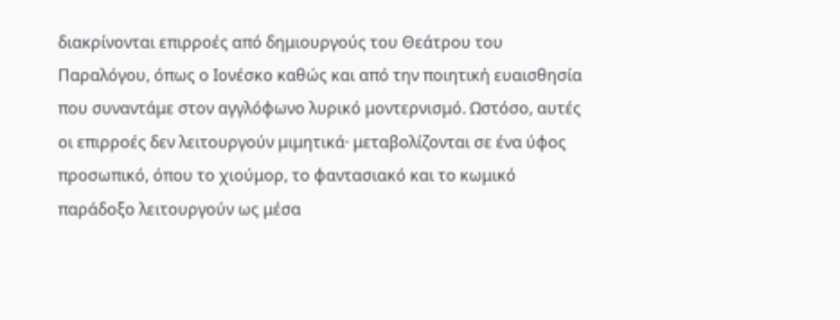διακρίνονται επιρροές από δημιουργούς του Θεάτρου του Παραλόγου, όπως ο Ιονέσκο καθώς και από την ποιητική ευαισθησία που συναντάμε στον αγγλόφωνο λυρικό μοντερνισμό. Ωστόσο, αυτές οι επιρροές δεν λειτουργούν μιμητικά· μεταβολίζονται σε ένα ύφος προσωπικό, όπου το χιούμορ, το φαντασιακό και το κωμικό παράδοξο λειτουργούν ως μέσα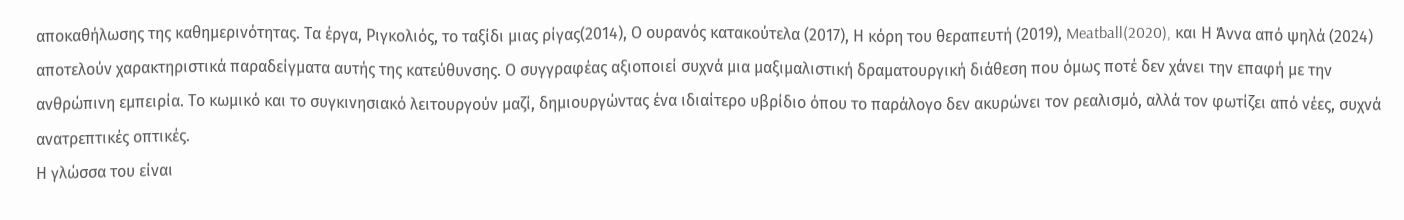αποκαθήλωσης της καθημερινότητας. Τα έργα, Ριγκολιός, το ταξίδι μιας ρίγας(2014), Ο ουρανός κατακούτελα (2017), Η κόρη του θεραπευτή (2019), Meatball(2020), και Η Άννα από ψηλά (2024) αποτελούν χαρακτηριστικά παραδείγματα αυτής της κατεύθυνσης. Ο συγγραφέας αξιοποιεί συχνά μια μαξιμαλιστική δραματουργική διάθεση που όμως ποτέ δεν χάνει την επαφή με την ανθρώπινη εμπειρία. Το κωμικό και το συγκινησιακό λειτουργούν μαζί, δημιουργώντας ένα ιδιαίτερο υβρίδιο όπου το παράλογο δεν ακυρώνει τον ρεαλισμό, αλλά τον φωτίζει από νέες, συχνά ανατρεπτικές οπτικές.
Η γλώσσα του είναι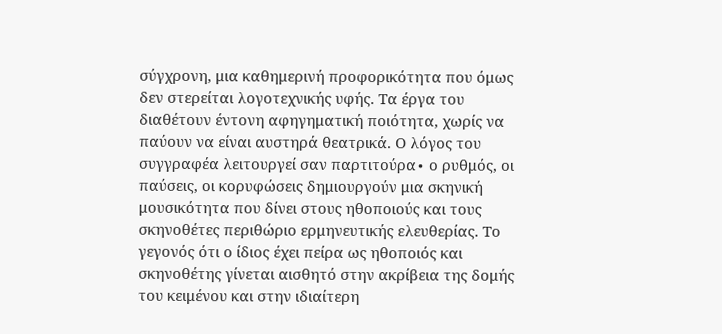σύγχρονη, μια καθημερινή προφορικότητα που όμως δεν στερείται λογοτεχνικής υφής. Τα έργα του διαθέτουν έντονη αφηγηματική ποιότητα, χωρίς να παύουν να είναι αυστηρά θεατρικά. Ο λόγος του συγγραφέα λειτουργεί σαν παρτιτούρα∙ ο ρυθμός, οι παύσεις, οι κορυφώσεις δημιουργούν μια σκηνική μουσικότητα που δίνει στους ηθοποιούς και τους σκηνοθέτες περιθώριο ερμηνευτικής ελευθερίας. Το γεγονός ότι ο ίδιος έχει πείρα ως ηθοποιός και σκηνοθέτης γίνεται αισθητό στην ακρίβεια της δομής του κειμένου και στην ιδιαίτερη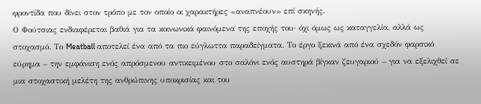φροντίδα που δίνει στον τρόπο με τον οποίο οι χαρακτήρες «αναπνέουν» επί σκηνής.
Ο Φούτσιας ενδιαφέρεται βαθιά για τα κοινωνικά φαινόμενα της εποχής του· όχι όμως ως καταγγελία, αλλά ως στοχασμό. Το Meatball αποτελεί ένα από τα πιο εύγλωττα παραδείγματα. Το έργο ξεκινά από ένα σχεδόν φαρσικό εύρημα – την εμφάνιση ενός απρόσμενου αντικειμένου στο σαλόνι ενός αυστηρά βίγκαν ζευγαριού – για να εξελιχθεί σε μια στοχαστική μελέτη της ανθρώπινης υποκρισίας και του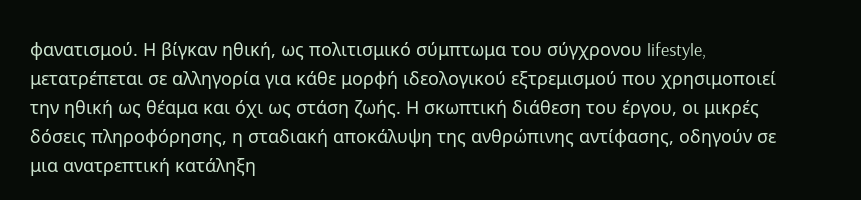φανατισμού. Η βίγκαν ηθική, ως πολιτισμικό σύμπτωμα του σύγχρονου lifestyle, μετατρέπεται σε αλληγορία για κάθε μορφή ιδεολογικού εξτρεμισμού που χρησιμοποιεί την ηθική ως θέαμα και όχι ως στάση ζωής. Η σκωπτική διάθεση του έργου, οι μικρές δόσεις πληροφόρησης, η σταδιακή αποκάλυψη της ανθρώπινης αντίφασης, οδηγούν σε μια ανατρεπτική κατάληξη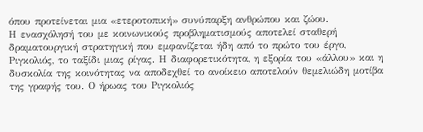όπου προτείνεται μια «ετεροτοπική» συνύπαρξη ανθρώπου και ζώου.
Η ενασχόλησή του με κοινωνικούς προβληματισμούς αποτελεί σταθερή δραματουργική στρατηγική που εμφανίζεται ήδη από το πρώτο του έργο, Ριγκολιός, το ταξίδι μιας ρίγας. Η διαφορετικότητα, η εξορία του «άλλου» και η δυσκολία της κοινότητας να αποδεχθεί το ανοίκειο αποτελούν θεμελιώδη μοτίβα της γραφής του. Ο ήρωας του Ριγκολιός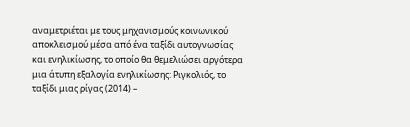αναμετριέται με τους μηχανισμούς κοινωνικού αποκλεισμού μέσα από ένα ταξίδι αυτογνωσίας και ενηλικίωσης, το οποίο θα θεμελιώσει αργότερα μια άτυπη εξαλογία ενηλικίωσης: Ριγκολιός, το ταξίδι μιας ρίγας (2014) –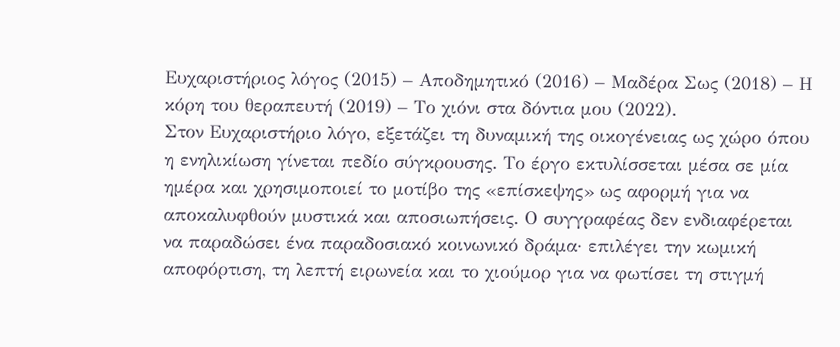Ευχαριστήριος λόγος (2015) – Αποδημητικό (2016) – Μαδέρα Σως (2018) – Η κόρη του θεραπευτή (2019) – Το χιόνι στα δόντια μου (2022).
Στον Ευχαριστήριο λόγο, εξετάζει τη δυναμική της οικογένειας ως χώρο όπου η ενηλικίωση γίνεται πεδίο σύγκρουσης. Το έργο εκτυλίσσεται μέσα σε μία ημέρα και χρησιμοποιεί το μοτίβο της «επίσκεψης» ως αφορμή για να αποκαλυφθούν μυστικά και αποσιωπήσεις. Ο συγγραφέας δεν ενδιαφέρεται να παραδώσει ένα παραδοσιακό κοινωνικό δράμα· επιλέγει την κωμική αποφόρτιση, τη λεπτή ειρωνεία και το χιούμορ για να φωτίσει τη στιγμή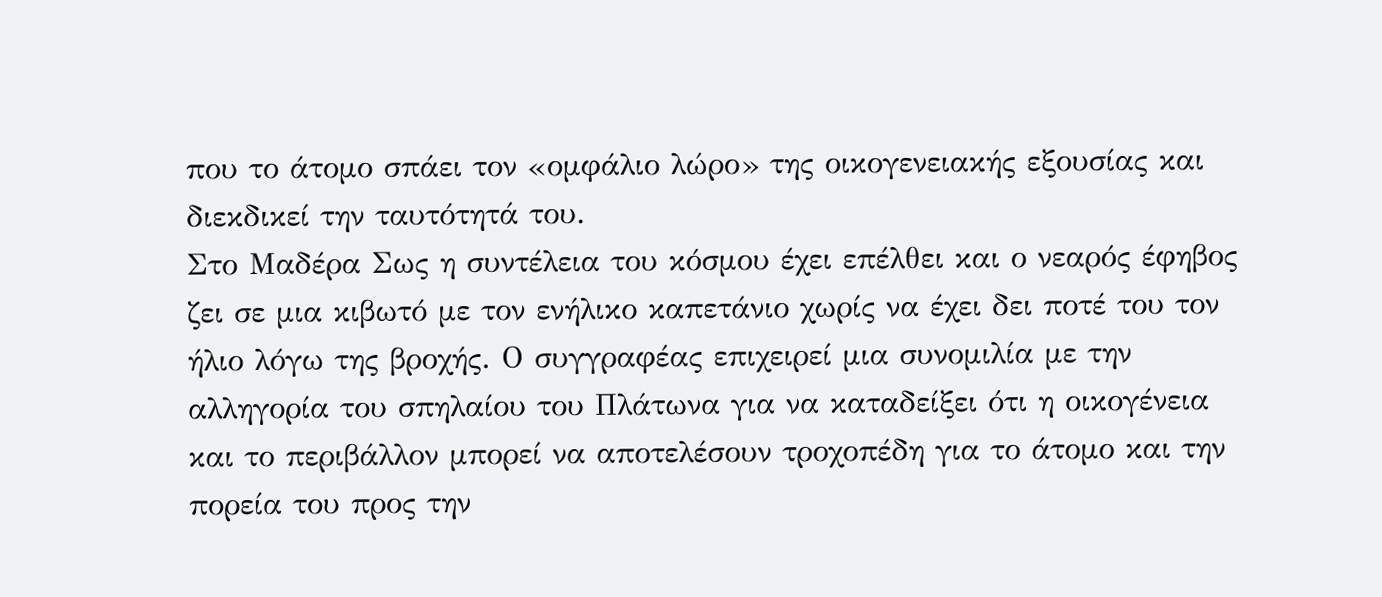που το άτομο σπάει τον «ομφάλιο λώρο» της οικογενειακής εξουσίας και διεκδικεί την ταυτότητά του.
Στο Μαδέρα Σως η συντέλεια του κόσμου έχει επέλθει και ο νεαρός έφηβος ζει σε μια κιβωτό με τον ενήλικο καπετάνιο χωρίς να έχει δει ποτέ του τον ήλιο λόγω της βροχής. Ο συγγραφέας επιχειρεί μια συνομιλία με την αλληγορία του σπηλαίου του Πλάτωνα για να καταδείξει ότι η οικογένεια και το περιβάλλον μπορεί να αποτελέσουν τροχοπέδη για το άτομο και την πορεία του προς την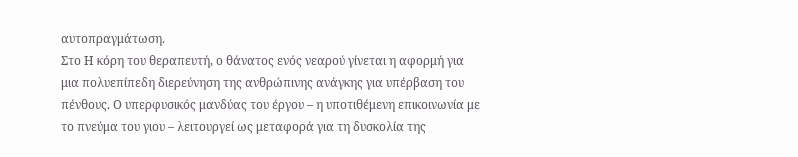αυτοπραγμάτωση.
Στο Η κόρη του θεραπευτή, ο θάνατος ενός νεαρού γίνεται η αφορμή για μια πολυεπίπεδη διερεύνηση της ανθρώπινης ανάγκης για υπέρβαση του πένθους. Ο υπερφυσικός μανδύας του έργου – η υποτιθέμενη επικοινωνία με το πνεύμα του γιου – λειτουργεί ως μεταφορά για τη δυσκολία της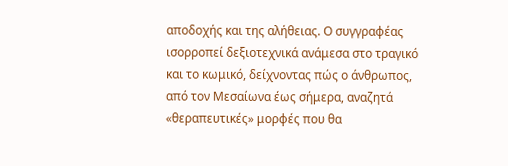αποδοχής και της αλήθειας. Ο συγγραφέας ισορροπεί δεξιοτεχνικά ανάμεσα στο τραγικό και το κωμικό, δείχνοντας πώς ο άνθρωπος, από τον Μεσαίωνα έως σήμερα, αναζητά «θεραπευτικές» μορφές που θα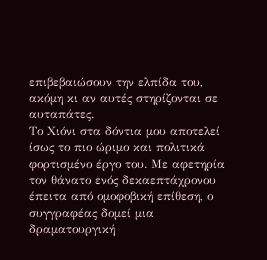επιβεβαιώσουν την ελπίδα του, ακόμη κι αν αυτές στηρίζονται σε αυταπάτες.
Το Χιόνι στα δόντια μου αποτελεί ίσως το πιο ώριμο και πολιτικά φορτισμένο έργο του. Με αφετηρία τον θάνατο ενός δεκαεπτάχρονου έπειτα από ομοφοβική επίθεση, ο συγγραφέας δομεί μια δραματουργική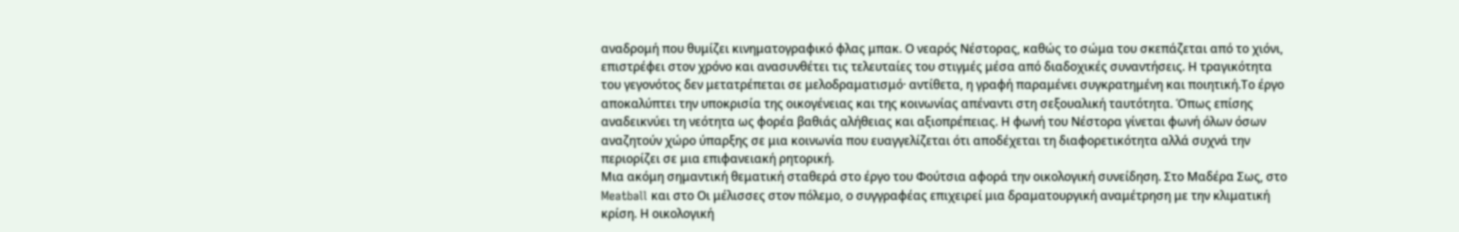αναδρομή που θυμίζει κινηματογραφικό φλας μπακ. Ο νεαρός Νέστορας, καθώς το σώμα του σκεπάζεται από το χιόνι, επιστρέφει στον χρόνο και ανασυνθέτει τις τελευταίες του στιγμές μέσα από διαδοχικές συναντήσεις. Η τραγικότητα του γεγονότος δεν μετατρέπεται σε μελοδραματισμό· αντίθετα, η γραφή παραμένει συγκρατημένη και ποιητική.Το έργο αποκαλύπτει την υποκρισία της οικογένειας και της κοινωνίας απέναντι στη σεξουαλική ταυτότητα. Όπως επίσης αναδεικνύει τη νεότητα ως φορέα βαθιάς αλήθειας και αξιοπρέπειας. Η φωνή του Νέστορα γίνεται φωνή όλων όσων αναζητούν χώρο ύπαρξης σε μια κοινωνία που ευαγγελίζεται ότι αποδέχεται τη διαφορετικότητα αλλά συχνά την περιορίζει σε μια επιφανειακή ρητορική.
Μια ακόμη σημαντική θεματική σταθερά στο έργο του Φούτσια αφορά την οικολογική συνείδηση. Στο Μαδέρα Σως, στο Meatball και στο Οι μέλισσες στον πόλεμο, ο συγγραφέας επιχειρεί μια δραματουργική αναμέτρηση με την κλιματική κρίση. Η οικολογική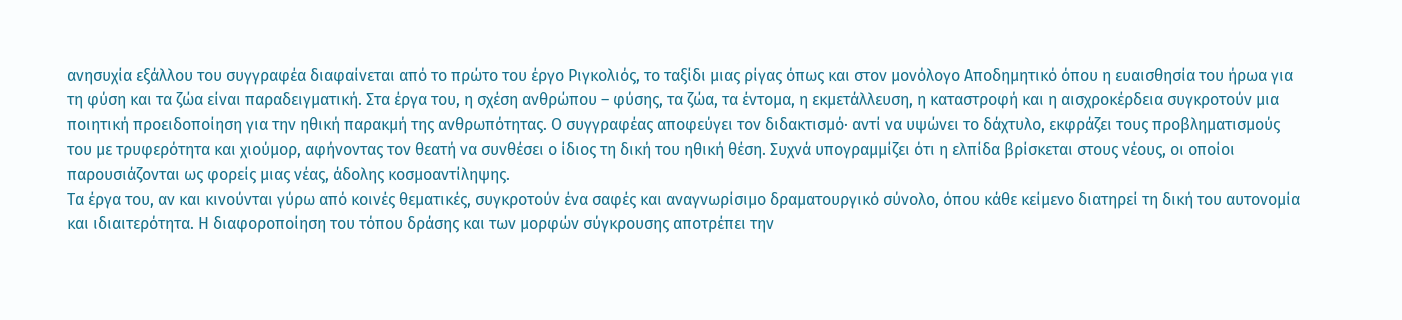ανησυχία εξάλλου του συγγραφέα διαφαίνεται από το πρώτο του έργο Ριγκολιός, το ταξίδι μιας ρίγας όπως και στον μονόλογο Αποδημητικό όπου η ευαισθησία του ήρωα για τη φύση και τα ζώα είναι παραδειγματική. Στα έργα του, η σχέση ανθρώπου – φύσης, τα ζώα, τα έντομα, η εκμετάλλευση, η καταστροφή και η αισχροκέρδεια συγκροτούν μια ποιητική προειδοποίηση για την ηθική παρακμή της ανθρωπότητας. Ο συγγραφέας αποφεύγει τον διδακτισμό· αντί να υψώνει το δάχτυλο, εκφράζει τους προβληματισμούς του με τρυφερότητα και χιούμορ, αφήνοντας τον θεατή να συνθέσει ο ίδιος τη δική του ηθική θέση. Συχνά υπογραμμίζει ότι η ελπίδα βρίσκεται στους νέους, οι οποίοι παρουσιάζονται ως φορείς μιας νέας, άδολης κοσμοαντίληψης.
Τα έργα του, αν και κινούνται γύρω από κοινές θεματικές, συγκροτούν ένα σαφές και αναγνωρίσιμο δραματουργικό σύνολο, όπου κάθε κείμενο διατηρεί τη δική του αυτονομία και ιδιαιτερότητα. Η διαφοροποίηση του τόπου δράσης και των μορφών σύγκρουσης αποτρέπει την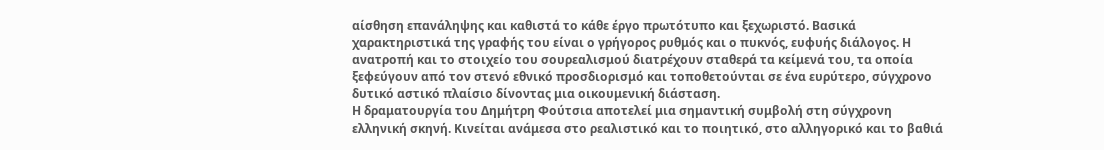αίσθηση επανάληψης και καθιστά το κάθε έργο πρωτότυπο και ξεχωριστό. Βασικά χαρακτηριστικά της γραφής του είναι ο γρήγορος ρυθμός και ο πυκνός, ευφυής διάλογος. Η ανατροπή και το στοιχείο του σουρεαλισμού διατρέχουν σταθερά τα κείμενά του, τα οποία ξεφεύγουν από τον στενό εθνικό προσδιορισμό και τοποθετούνται σε ένα ευρύτερο, σύγχρονο δυτικό αστικό πλαίσιο δίνοντας μια οικουμενική διάσταση.
Η δραματουργία του Δημήτρη Φούτσια αποτελεί μια σημαντική συμβολή στη σύγχρονη ελληνική σκηνή. Κινείται ανάμεσα στο ρεαλιστικό και το ποιητικό, στο αλληγορικό και το βαθιά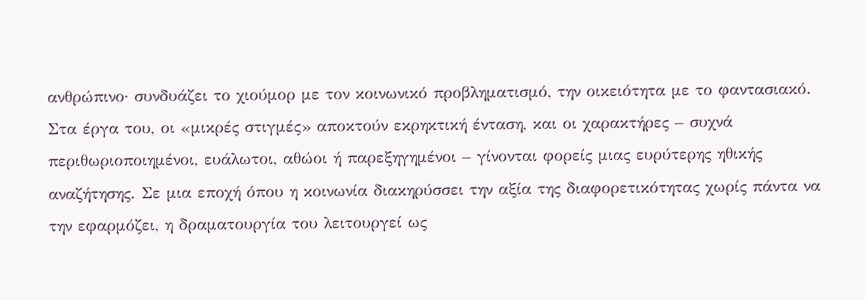ανθρώπινο· συνδυάζει το χιούμορ με τον κοινωνικό προβληματισμό, την οικειότητα με το φαντασιακό. Στα έργα του, οι «μικρές στιγμές» αποκτούν εκρηκτική ένταση, και οι χαρακτήρες – συχνά περιθωριοποιημένοι, ευάλωτοι, αθώοι ή παρεξηγημένοι – γίνονται φορείς μιας ευρύτερης ηθικής αναζήτησης. Σε μια εποχή όπου η κοινωνία διακηρύσσει την αξία της διαφορετικότητας χωρίς πάντα να την εφαρμόζει, η δραματουργία του λειτουργεί ως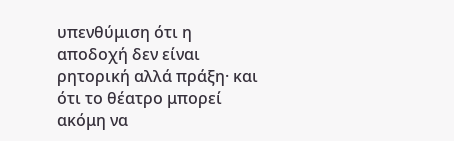υπενθύμιση ότι η αποδοχή δεν είναι ρητορική αλλά πράξη· και ότι το θέατρο μπορεί ακόμη να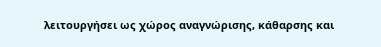λειτουργήσει ως χώρος αναγνώρισης, κάθαρσης και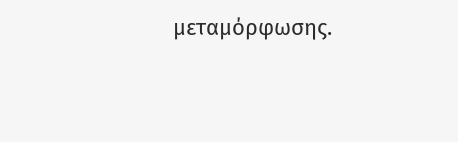μεταμόρφωσης.